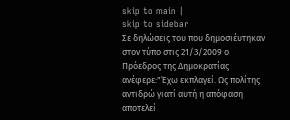skip to main |
skip to sidebar
Σε δηλώσεις του που δημοσιέυτηκαν στον τύπο στις 21/3/2009 ο Πρόεδρος της Δημοκρατίας ανέφερε:"Έχω εκπλαγεί. Ως πολίτης αντιδρώ γιατί αυτή η απόφαση αποτελεί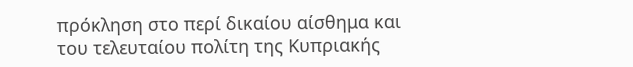πρόκληση στο περί δικαίου αίσθημα και του τελευταίου πολίτη της Κυπριακής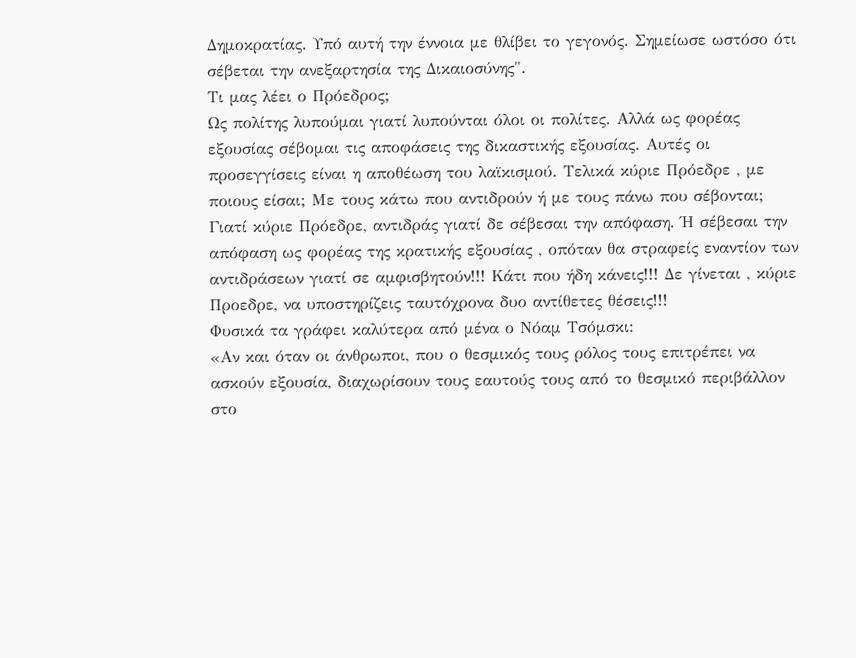Δημοκρατίας. Υπό αυτή την έννοια με θλίβει το γεγονός. Σημείωσε ωστόσο ότι σέβεται την ανεξαρτησία της Δικαιοσύνης".
Τι μας λέει ο Πρόεδρος;
Ως πολίτης λυπούμαι γιατί λυπούνται όλοι οι πολίτες. Αλλά ως φορέας εξουσίας σέβομαι τις αποφάσεις της δικαστικής εξουσίας. Αυτές οι προσεγγίσεις είναι η αποθέωση του λαϊκισμού. Τελικά κύριε Πρόεδρε , με ποιους είσαι; Με τους κάτω που αντιδρούν ή με τους πάνω που σέβονται; Γιατί κύριε Πρόεδρε, αντιδράς γιατί δε σέβεσαι την απόφαση. Ή σέβεσαι την απόφαση ως φορέας της κρατικής εξουσίας , οπόταν θα στραφείς εναντίον των αντιδράσεων γιατί σε αμφισβητούν!!! Κάτι που ήδη κάνεις!!! Δε γίνεται , κύριε Προεδρε, να υποστηρίζεις ταυτόχρονα δυο αντίθετες θέσεις!!!
Φυσικά τα γράφει καλύτερα από μένα ο Νόαμ Τσόμσκι:
«Αν και όταν οι άνθρωποι, που ο θεσμικός τους ρόλος τους επιτρέπει να ασκούν εξουσία, διαχωρίσουν τους εαυτούς τους από το θεσμικό περιβάλλον στο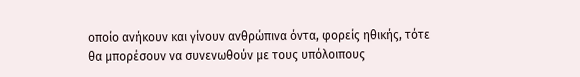οποίο ανήκουν και γίνουν ανθρώπινα όντα, φορείς ηθικής, τότε θα μπορέσουν να συνενωθούν με τους υπόλοιπους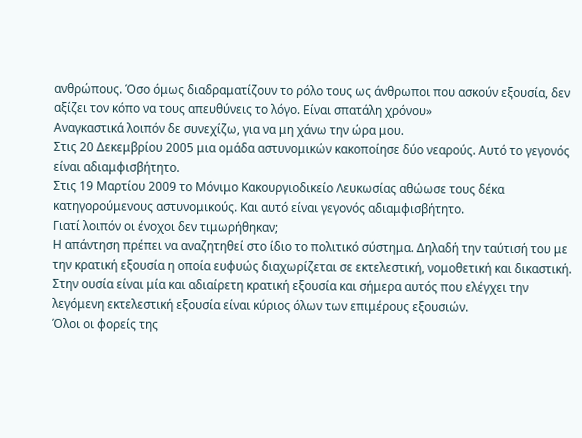ανθρώπους. Όσο όμως διαδραματίζουν το ρόλο τους ως άνθρωποι που ασκούν εξουσία, δεν αξίζει τον κόπο να τους απευθύνεις το λόγο. Είναι σπατάλη χρόνου»
Αναγκαστικά λοιπόν δε συνεχίζω, για να μη χάνω την ώρα μου.
Στις 20 Δεκεμβρίου 2005 μια ομάδα αστυνομικών κακοποίησε δύο νεαρούς. Αυτό το γεγονός είναι αδιαμφισβήτητο.
Στις 19 Μαρτίου 2009 το Μόνιμο Κακουργιοδικείο Λευκωσίας αθώωσε τους δέκα κατηγορούμενους αστυνομικούς. Και αυτό είναι γεγονός αδιαμφισβήτητο.
Γιατί λοιπόν οι ένοχοι δεν τιμωρήθηκαν;
Η απάντηση πρέπει να αναζητηθεί στο ίδιο το πολιτικό σύστημα. Δηλαδή την ταύτισή του με την κρατική εξουσία η οποία ευφυώς διαχωρίζεται σε εκτελεστική, νομοθετική και δικαστική. Στην ουσία είναι μία και αδιαίρετη κρατική εξουσία και σήμερα αυτός που ελέγχει την λεγόμενη εκτελεστική εξουσία είναι κύριος όλων των επιμέρους εξουσιών.
Όλοι οι φορείς της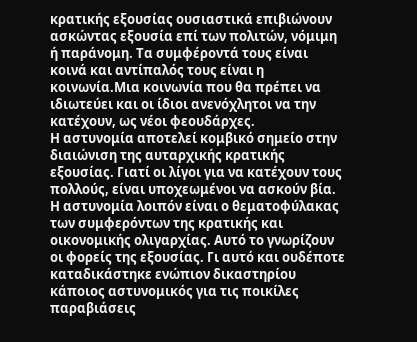κρατικής εξουσίας ουσιαστικά επιβιώνουν ασκώντας εξουσία επί των πολιτών, νόμιμη ή παράνομη. Τα συμφέροντά τους είναι κοινά και αντίπαλός τους είναι η κοινωνία.Μια κοινωνία που θα πρέπει να ιδιωτεύει και οι ίδιοι ανενόχλητοι να την κατέχουν, ως νέοι φεουδάρχες.
Η αστυνομία αποτελεί κομβικό σημείο στην διαιώνιση της αυταρχικής κρατικής εξουσίας. Γιατί οι λίγοι για να κατέχουν τους πολλούς, είναι υποχεωμένοι να ασκούν βία. Η αστυνομία λοιπόν είναι ο θεματοφύλακας των συμφερόντων της κρατικής και οικονομικής ολιγαρχίας. Αυτό το γνωρίζουν οι φορείς της εξουσίας. Γι αυτό και ουδέποτε καταδικάστηκε ενώπιον δικαστηρίου κάποιος αστυνομικός για τις ποικίλες παραβιάσεις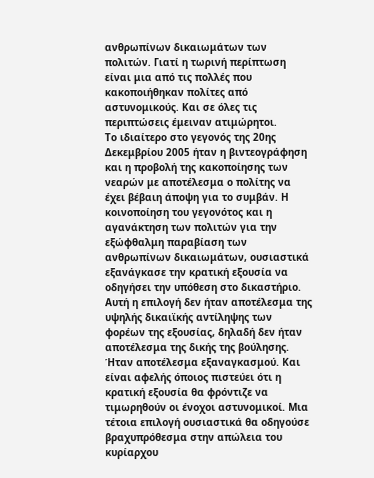ανθρωπίνων δικαιωμάτων των πολιτών. Γιατί η τωρινή περίπτωση είναι μια από τις πολλές που κακοποιήθηκαν πολίτες από αστυνομικούς. Και σε όλες τις περιπτώσεις έμειναν ατιμώρητοι.
Το ιδιαίτερο στο γεγονός της 20ης Δεκεμβρίου 2005 ήταν η βιντεογράφηση και η προβολή της κακοποίησης των νεαρών με αποτέλεσμα ο πολίτης να έχει βέβαιη άποψη για το συμβάν. Η κοινοποίηση του γεγονότος και η αγανάκτηση των πολιτών για την εξώφθαλμη παραβίαση των ανθρωπίνων δικαιωμάτων, ουσιαστικά εξανάγκασε την κρατική εξουσία να οδηγήσει την υπόθεση στο δικαστήριο. Αυτή η επιλογή δεν ήταν αποτέλεσμα της υψηλής δικαιϊκής αντίληψης των φορέων της εξουσίας, δηλαδή δεν ήταν αποτέλεσμα της δικής της βούλησης. Ήταν αποτέλεσμα εξαναγκασμού. Και είναι αφελής όποιος πιστεύει ότι η κρατική εξουσία θα φρόντιζε να τιμωρηθούν οι ένοχοι αστυνομικοί. Μια τέτοια επιλογή ουσιαστικά θα οδηγούσε βραχυπρόθεσμα στην απώλεια του κυρίαρχου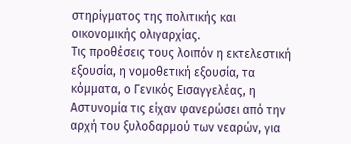στηρίγματος της πολιτικής και οικονομικής ολιγαρχίας.
Τις προθέσεις τους λοιπόν η εκτελεστική εξουσία, η νομοθετική εξουσία, τα κόμματα, ο Γενικός Εισαγγελέας, η Αστυνομία τις είχαν φανερώσει από την αρχή του ξυλοδαρμού των νεαρών, για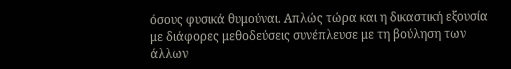όσους φυσικά θυμούναι. Απλώς τώρα και η δικαστική εξουσία με διάφορες μεθοδεύσεις συνέπλευσε με τη βούληση των άλλων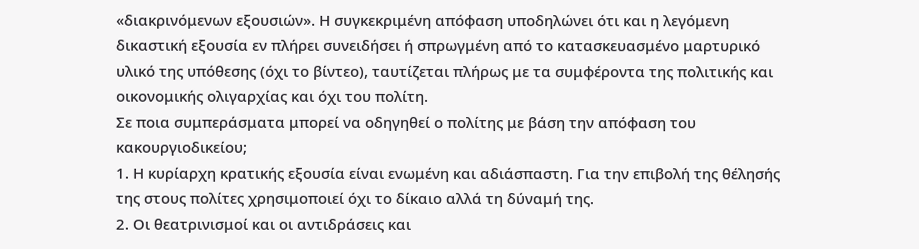«διακρινόμενων εξουσιών». Η συγκεκριμένη απόφαση υποδηλώνει ότι και η λεγόμενη δικαστική εξουσία εν πλήρει συνειδήσει ή σπρωγμένη από το κατασκευασμένο μαρτυρικό υλικό της υπόθεσης (όχι το βίντεο), ταυτίζεται πλήρως με τα συμφέροντα της πολιτικής και οικονομικής ολιγαρχίας και όχι του πολίτη.
Σε ποια συμπεράσματα μπορεί να οδηγηθεί ο πολίτης με βάση την απόφαση του κακουργιοδικείου;
1. Η κυρίαρχη κρατικής εξουσία είναι ενωμένη και αδιάσπαστη. Για την επιβολή της θέλησής της στους πολίτες χρησιμοποιεί όχι το δίκαιο αλλά τη δύναμή της.
2. Οι θεατρινισμοί και οι αντιδράσεις και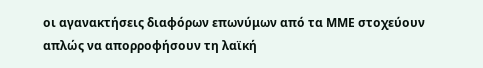οι αγανακτήσεις διαφόρων επωνύμων από τα ΜΜΕ στοχεύουν απλώς να απορροφήσουν τη λαϊκή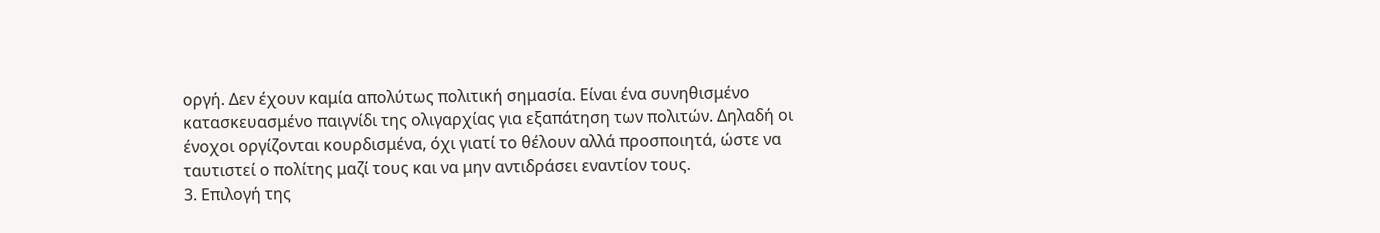οργή. Δεν έχουν καμία απολύτως πολιτική σημασία. Είναι ένα συνηθισμένο κατασκευασμένο παιγνίδι της ολιγαρχίας για εξαπάτηση των πολιτών. Δηλαδή οι ένοχοι οργίζονται κουρδισμένα, όχι γιατί το θέλουν αλλά προσποιητά, ώστε να ταυτιστεί ο πολίτης μαζί τους και να μην αντιδράσει εναντίον τους.
3. Επιλογή της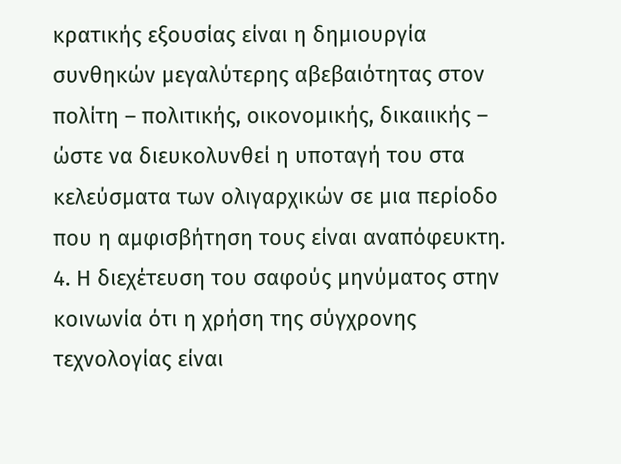κρατικής εξουσίας είναι η δημιουργία συνθηκών μεγαλύτερης αβεβαιότητας στον πολίτη – πολιτικής, οικονομικής, δικαιικής – ώστε να διευκολυνθεί η υποταγή του στα κελεύσματα των ολιγαρχικών σε μια περίοδο που η αμφισβήτηση τους είναι αναπόφευκτη.
4. Η διεχέτευση του σαφούς μηνύματος στην κοινωνία ότι η χρήση της σύγχρονης τεχνολογίας είναι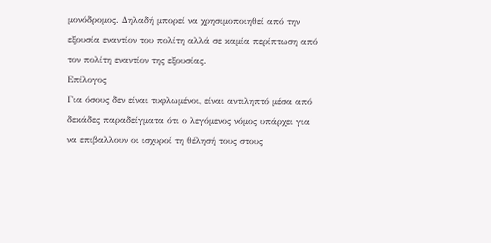μονόδρομος. Δηλαδή μπορεί να χρησιμοποιηθεί από την εξουσία εναντίον του πολίτη αλλά σε καμία περίπτωση από τον πολίτη εναντίον της εξουσίας.
Επίλογος
Για όσους δεν είναι τυφλωμένοι, είναι αντιληπτό μέσα από δεκάδες παραδείγματα ότι ο λεγόμενος νόμος υπάρχει για να επιβαλλουν οι ισχυροί τη θέλησή τους στους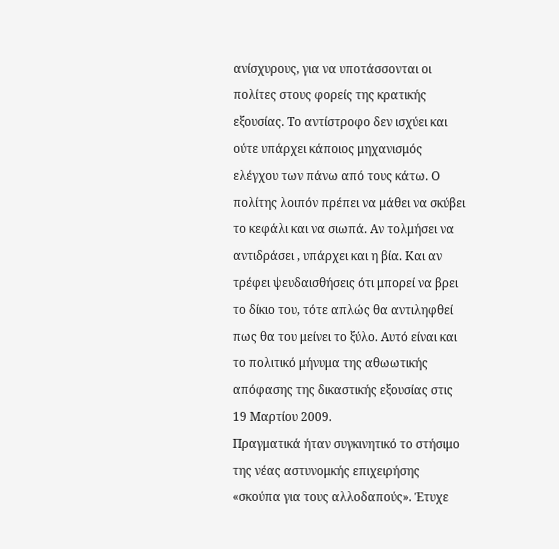ανίσχυρους, για να υποτάσσονται οι πολίτες στους φορείς της κρατικής εξουσίας. Το αντίστροφο δεν ισχύει και ούτε υπάρχει κάποιος μηχανισμός ελέγχου των πάνω από τους κάτω. Ο πολίτης λοιπόν πρέπει να μάθει να σκύβει το κεφάλι και να σιωπά. Αν τολμήσει να αντιδράσει , υπάρχει και η βία. Και αν τρέφει ψευδαισθήσεις ότι μπορεί να βρει το δίκιο του, τότε απλώς θα αντιληφθεί πως θα του μείνει το ξύλο. Αυτό είναι και το πολιτικό μήνυμα της αθωωτικής απόφασης της δικαστικής εξουσίας στις 19 Μαρτίου 2009.
Πραγματικά ήταν συγκινητικό το στήσιμο της νέας αστυνομκής επιχειρήσης «σκούπα για τους αλλοδαπούς». Έτυχε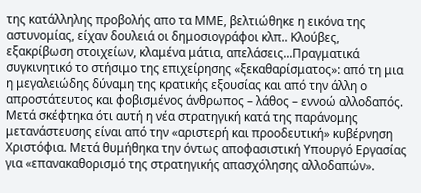της κατάλληλης προβολής απο τα ΜΜΕ, βελτιώθηκε η εικόνα της αστυνομίας, είχαν δουλειά οι δημοσιογράφοι κλπ.. Κλούβες, εξακρίβωση στοιχείων, κλαμένα μάτια, απελάσεις...Πραγματικά συγκινητικό το στήσιμο της επιχείρησης «ξεκαθαρίσματος»: από τη μια η μεγαλειώδης δύναμη της κρατικής εξουσίας και από την άλλη ο απροστάτευτος και φοβισμένος άνθρωπος – λάθος – εννοώ αλλοδαπός.
Μετά σκέφτηκα ότι αυτή η νέα στρατηγική κατά της παράνομης μετανάστευσης είναι από την «αριστερή και προοδευτική» κυβέρνηση Χριστόφια. Μετά θυμήθηκα την όντως αποφασιστική Υπουργό Εργασίας για «επανακαθορισμό της στρατηγικής απασχόλησης αλλοδαπών».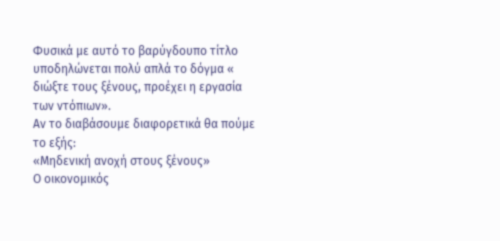Φυσικά με αυτό το βαρύγδουπο τίτλο υποδηλώνεται πολύ απλά το δόγμα « διώξτε τους ξένους, προέχει η εργασία των ντόπιων».
Αν το διαβάσουμε διαφορετικά θα πούμε το εξής:
«Μηδενική ανοχή στους ξένους»
Ο οικονομικός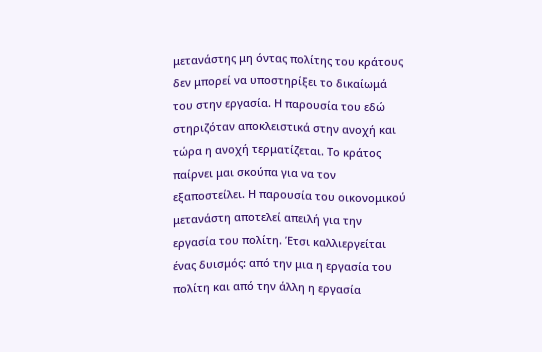μετανάστης μη όντας πολίτης του κράτους δεν μπορεί να υποστηρίξει το δικαίωμά του στην εργασία. Η παρουσία του εδώ στηριζόταν αποκλειστικά στην ανοχή και τώρα η ανοχή τερματίζεται. Το κράτος παίρνει μαι σκούπα για να τον εξαποστείλει. Η παρουσία του οικονομικού μετανάστη αποτελεί απειλή για την εργασία του πολίτη. Έτσι καλλιεργείται ένας δυισμός: από την μια η εργασία του πολίτη και από την άλλη η εργασία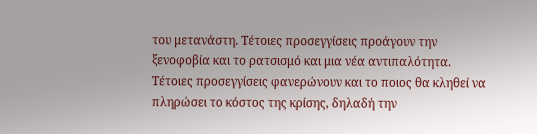του μετανάστη. Τέτοιες προσεγγίσεις προάγουν την ξενοφοβία και το ρατσισμό και μια νέα αντιπαλότητα. Τέτοιες προσεγγίσεις φανερώνουν και το ποιος θα κληθεί να πληρώσει το κόστος της κρίσης, δηλαδή την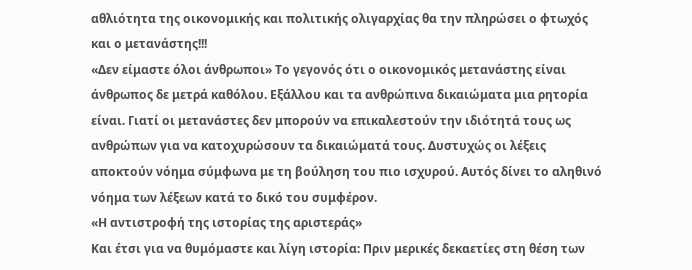αθλιότητα της οικονομικής και πολιτικής ολιγαρχίας θα την πληρώσει ο φτωχός και ο μετανάστης!!!
«Δεν είμαστε όλοι άνθρωποι» Το γεγονός ότι ο οικονομικός μετανάστης είναι άνθρωπος δε μετρά καθόλου. Εξάλλου και τα ανθρώπινα δικαιώματα μια ρητορία είναι. Γιατί οι μετανάστες δεν μπορούν να επικαλεστούν την ιδιότητά τους ως ανθρώπων για να κατοχυρώσουν τα δικαιώματά τους. Δυστυχώς οι λέξεις αποκτούν νόημα σύμφωνα με τη βούληση του πιο ισχυρού. Αυτός δίνει το αληθινό νόημα των λέξεων κατά το δικό του συμφέρον.
«Η αντιστροφή της ιστορίας της αριστεράς»
Και έτσι για να θυμόμαστε και λίγη ιστορία: Πριν μερικές δεκαετίες στη θέση των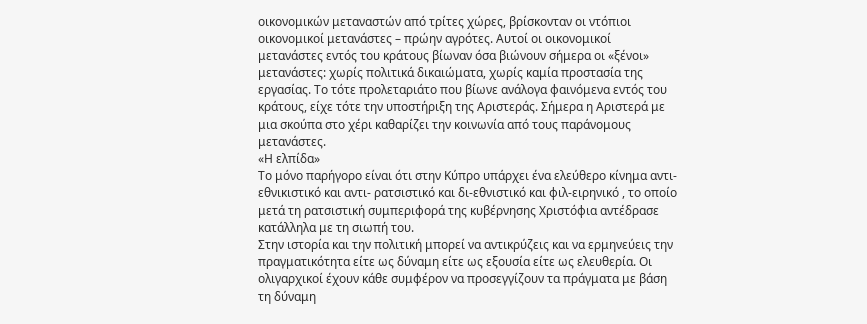οικονομικών μεταναστών από τρίτες χώρες, βρίσκονταν οι ντόπιοι οικονομικοί μετανάστες – πρώην αγρότες. Αυτοί οι οικονομικοί μετανάστες εντός του κράτους βίωναν όσα βιώνουν σήμερα οι «ξένοι» μετανάστες: χωρίς πολιτικά δικαιώματα, χωρίς καμία προστασία της εργασίας. Το τότε προλεταριάτο που βίωνε ανάλογα φαινόμενα εντός του κράτους, είχε τότε την υποστήριξη της Αριστεράς. Σήμερα η Αριστερά με μια σκούπα στο χέρι καθαρίζει την κοινωνία από τους παράνομους μετανάστες.
«Η ελπίδα»
Το μόνο παρήγορο είναι ότι στην Κύπρο υπάρχει ένα ελεύθερο κίνημα αντι-εθνικιστικό και αντι- ρατσιστικό και δι-εθνιστικό και φιλ-ειρηνικό , το οποίο μετά τη ρατσιστική συμπεριφορά της κυβέρνησης Χριστόφια αντέδρασε κατάλληλα με τη σιωπή του.
Στην ιστορία και την πολιτική μπορεί να αντικρύζεις και να ερμηνεύεις την πραγματικότητα είτε ως δύναμη είτε ως εξουσία είτε ως ελευθερία. Οι ολιγαρχικοί έχουν κάθε συμφέρον να προσεγγίζουν τα πράγματα με βάση τη δύναμη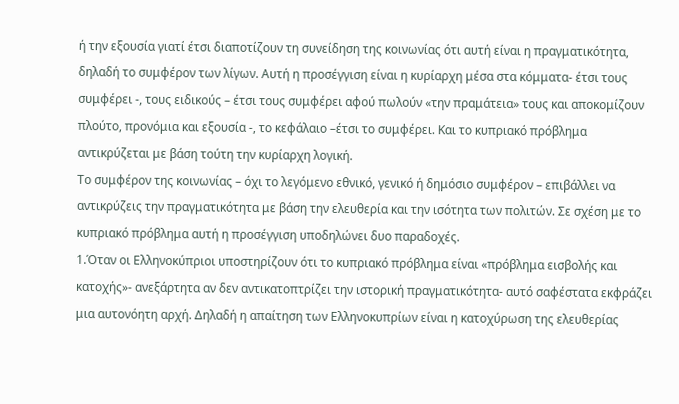ή την εξουσία γιατί έτσι διαποτίζουν τη συνείδηση της κοινωνίας ότι αυτή είναι η πραγματικότητα, δηλαδή το συμφέρον των λίγων. Αυτή η προσέγγιση είναι η κυρίαρχη μέσα στα κόμματα- έτσι τους συμφέρει -, τους ειδικούς – έτσι τους συμφέρει αφού πωλούν «την πραμάτεια» τους και αποκομίζουν πλούτο, προνόμια και εξουσία -, το κεφάλαιο –έτσι το συμφέρει. Και το κυπριακό πρόβλημα αντικρύζεται με βάση τούτη την κυρίαρχη λογική.
Το συμφέρον της κοινωνίας – όχι το λεγόμενο εθνικό, γενικό ή δημόσιο συμφέρον – επιβάλλει να αντικρύζεις την πραγματικότητα με βάση την ελευθερία και την ισότητα των πολιτών. Σε σχέση με το κυπριακό πρόβλημα αυτή η προσέγγιση υποδηλώνει δυο παραδοχές.
1.Όταν οι Ελληνοκύπριοι υποστηρίζουν ότι το κυπριακό πρόβλημα είναι «πρόβλημα εισβολής και κατοχής»- ανεξάρτητα αν δεν αντικατοπτρίζει την ιστορική πραγματικότητα- αυτό σαφέστατα εκφράζει μια αυτονόητη αρχή. Δηλαδή η απαίτηση των Ελληνοκυπρίων είναι η κατοχύρωση της ελευθερίας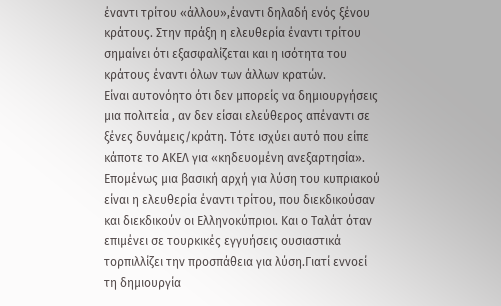έναντι τρίτου «άλλου»,έναντι δηλαδή ενός ξένου κράτους. Στην πράξη η ελευθερία έναντι τρίτου σημαίνει ότι εξασφαλίζεται και η ισότητα του κράτους έναντι όλων των άλλων κρατών.
Είναι αυτονόητο ότι δεν μπορείς να δημιουργήσεις μια πολιτεία , αν δεν είσαι ελεύθερος απέναντι σε ξένες δυνάμεις/κράτη. Τότε ισχύει αυτό που είπε κάποτε το ΑΚΕΛ για «κηδευομένη ανεξαρτησία».
Επομένως μια βασική αρχή για λύση του κυπριακού είναι η ελευθερία έναντι τρίτου, που διεκδικούσαν και διεκδικούν οι Ελληνοκύπριοι. Και ο Ταλάτ όταν επιμένει σε τουρκικές εγγυήσεις ουσιαστικά τορπιλλίζει την προσπάθεια για λύση.Γιατί εννοεί τη δημιουργία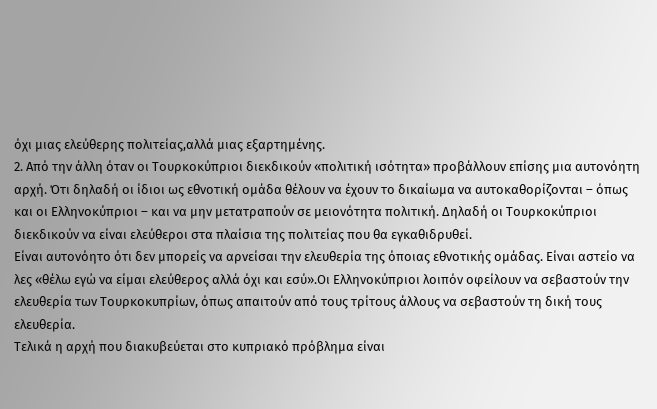όχι μιας ελεύθερης πολιτείας,αλλά μιας εξαρτημένης.
2. Από την άλλη όταν οι Τουρκοκύπριοι διεκδικούν «πολιτική ισότητα» προβάλλουν επίσης μια αυτονόητη αρχή. Ότι δηλαδή οι ίδιοι ως εθνοτική ομάδα θέλουν να έχουν το δικαίωμα να αυτοκαθορίζονται – όπως και οι Ελληνοκύπριοι – και να μην μετατραπούν σε μειονότητα πολιτική. Δηλαδή οι Τουρκοκύπριοι διεκδικούν να είναι ελεύθεροι στα πλαίσια της πολιτείας που θα εγκαθιδρυθεί.
Είναι αυτονόητο ότι δεν μπορείς να αρνείσαι την ελευθερία της όποιας εθνοτικής ομάδας. Είναι αστείο να λες «θέλω εγώ να είμαι ελεύθερος αλλά όχι και εσύ».Οι Ελληνοκύπριοι λοιπόν οφείλουν να σεβαστούν την ελευθερία των Τουρκοκυπρίων, όπως απαιτούν από τους τρίτους άλλους να σεβαστούν τη δική τους ελευθερία.
Τελικά η αρχή που διακυβεύεται στο κυπριακό πρόβλημα είναι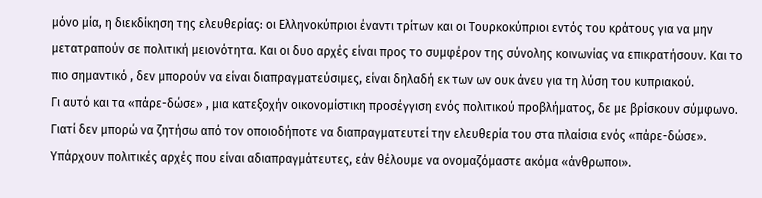μόνο μία, η διεκδίκηση της ελευθερίας: οι Ελληνοκύπριοι έναντι τρίτων και οι Τουρκοκύπριοι εντός του κράτους για να μην μετατραπούν σε πολιτική μειονότητα. Και οι δυο αρχές είναι προς το συμφέρον της σύνολης κοινωνίας να επικρατήσουν. Και το πιο σημαντικό , δεν μπορούν να είναι διαπραγματεύσιμες, είναι δηλαδή εκ των ων ουκ άνευ για τη λύση του κυπριακού.
Γι αυτό και τα «πάρε-δώσε» , μια κατεξοχήν οικονομίστικη προσέγγιση ενός πολιτικού προβλήματος, δε με βρίσκουν σύμφωνο. Γιατί δεν μπορώ να ζητήσω από τον οποιοδήποτε να διαπραγματευτεί την ελευθερία του στα πλαίσια ενός «πάρε-δώσε». Υπάρχουν πολιτικές αρχές που είναι αδιαπραγμάτευτες, εάν θέλουμε να ονομαζόμαστε ακόμα «άνθρωποι».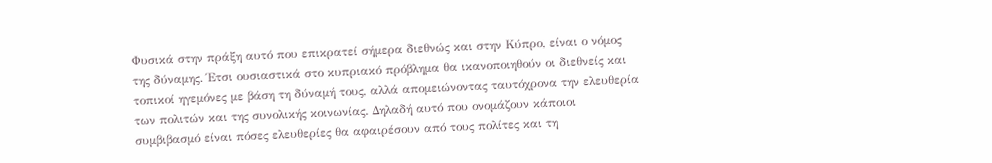Φυσικά στην πράξη αυτό που επικρατεί σήμερα διεθνώς και στην Κύπρο, είναι ο νόμος της δύναμης. Έτσι ουσιαστικά στο κυπριακό πρόβλημα θα ικανοποιηθούν οι διεθνείς και τοπικοί ηγεμόνες με βάση τη δύναμή τους, αλλά απομειώνοντας ταυτόχρονα την ελευθερία των πολιτών και της συνολικής κοινωνίας. Δηλαδή αυτό που ονομάζουν κάποιοι συμβιβασμό είναι πόσες ελευθερίες θα αφαιρέσουν από τους πολίτες και τη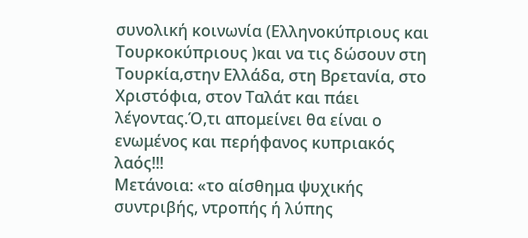συνολική κοινωνία (Ελληνοκύπριους και Τουρκοκύπριους )και να τις δώσουν στη Τουρκία,στην Ελλάδα, στη Βρετανία, στο Χριστόφια, στον Ταλάτ και πάει λέγοντας.Ό,τι απομείνει θα είναι ο ενωμένος και περήφανος κυπριακός λαός!!!
Μετάνοια: «το αίσθημα ψυχικής συντριβής, ντροπής ή λύπης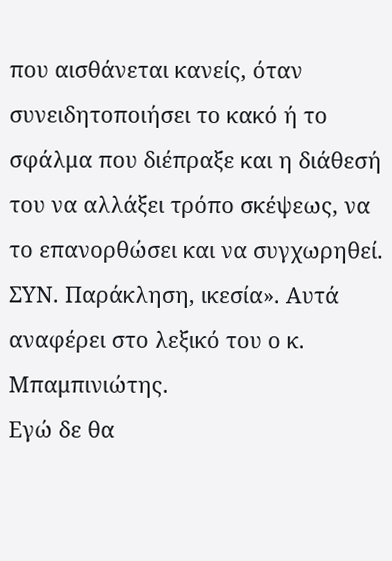που αισθάνεται κανείς, όταν συνειδητοποιήσει το κακό ή το σφάλμα που διέπραξε και η διάθεσή του να αλλάξει τρόπο σκέψεως, να το επανορθώσει και να συγχωρηθεί. ΣΥΝ. Παράκληση, ικεσία». Αυτά αναφέρει στο λεξικό του ο κ. Μπαμπινιώτης.
Εγώ δε θα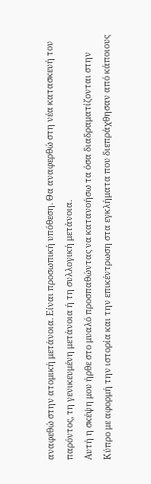αναφεθώ στην ατομική μετάνοια. Είναι προσωπική υπόθεση. Θα αναφερθώ στη νέα κατασκευή του παρόντος, τη γενικευμένη μετάνοια ή τη συλλογική μετάνοια.
Αυτή η σκέψη μου ήρθε στο μυαλό προσπαθώντας να κατανοήσω τα όσα διαδραματίζονται στην Κύπρο με αφορμή την ιστορία και την επικέντρωση στα εγκλήματα που διεπράχθησαν από κάποιους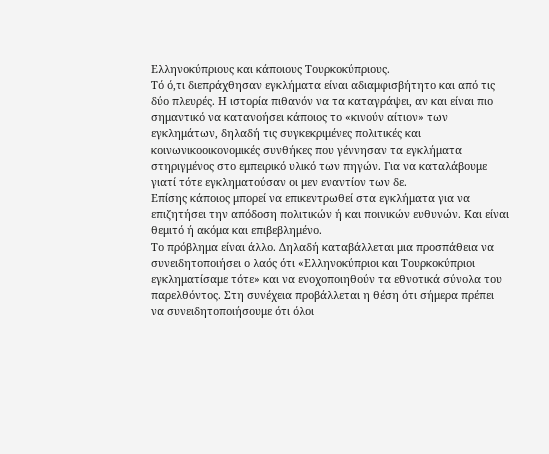Ελληνοκύπριους και κάποιους Τουρκοκύπριους.
Τό ό,τι διεπράχθησαν εγκλήματα είναι αδιαμφισβήτητο και από τις δύο πλευρές. Η ιστορία πιθανόν να τα καταγράψει, αν και είναι πιο σημαντικό να κατανοήσει κάποιος το «κινούν αίτιον» των εγκλημάτων, δηλαδή τις συγκεκριμένες πολιτικές και κοινωνικοοικονομικές συνθήκες που γέννησαν τα εγκλήματα στηριγμένος στο εμπειρικό υλικό των πηγών. Για να καταλάβουμε γιατί τότε εγκληματούσαν οι μεν εναντίον των δε.
Επίσης κάποιος μπορεί να επικεντρωθεί στα εγκλήματα για να επιζητήσει την απόδοση πολιτικών ή και ποινικών ευθυνών. Και είναι θεμιτό ή ακόμα και επιβεβλημένο.
Το πρόβλημα είναι άλλο. Δηλαδή καταβάλλεται μια προσπάθεια να συνειδητοποιήσει ο λαός ότι «Ελληνοκύπριοι και Τουρκοκύπριοι εγκληματίσαμε τότε» και να ενοχοποιηθούν τα εθνοτικά σύνολα του παρελθόντος. Στη συνέχεια προβάλλεται η θέση ότι σήμερα πρέπει να συνειδητοποιήσουμε ότι όλοι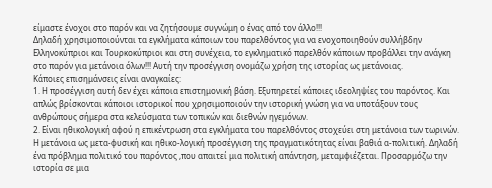είμαστε ένοχοι στο παρόν και να ζητήσουμε συγνώμη ο ένας από τον άλλο!!!
Δηλαδή χρησιμοποιούνται τα εγκλήματα κάποιων του παρελθόντος για να ενοχοποιηθούν συλλήβδην Ελληνοκύπριοι και Τουρκοκύπριοι και στη συνέχεια, το εγκληματικό παρελθόν κάποιων προβάλλει την ανάγκη στο παρόν για μετάνοια όλων!!! Αυτή την προσέγγιση ονομάζω χρήση της ιστορίας ως μετάνοιας.
Κάποιες επισημάνσεις είναι αναγκαίες:
1. Η προσέγγιση αυτή δεν έχει κάποια επιστημονική βάση. Εξυπηρετεί κάποιες ιδεοληψίες του παρόντος. Και απλώς βρίσκονται κάποιοι ιστορικοί που χρησιμοποιούν την ιστορική γνώση για να υποτάξουν τους ανθρώπους σήμερα στα κελεύσματα των τοπικών και διεθνών ηγεμόνων.
2. Είναι ηθικολογική αφού η επικέντρωση στα εγκλήματα του παρελθόντος στοχεύει στη μετάνοια των τωρινών. Η μετάνοια ως μετα-φυσική και ηθικο-λογική προσέγγιση της πραγματικότητας είναι βαθιά α-πολιτική. Δηλαδή ένα πρόβλημα πολιτικό του παρόντος ,που απαιτεί μια πολιτική απάντηση, μεταμφιέζεται. Προσαρμόζω την ιστορία σε μια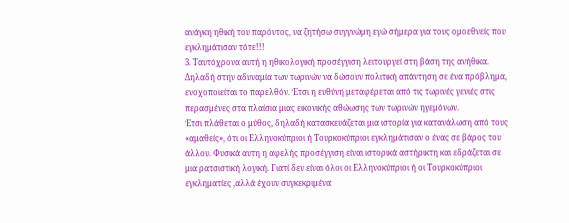ανάγκη ηθική του παρόντος, να ζητήσω συγγνώμη εγώ σήμερα για τους ομοεθνείς που εγκλημάτισαν τότε!!!
3. Ταυτόχρονα αυτή η ηθικολογική προσέγγιση λειτουργεί στη βάση της ανήθικα. Δηλαδή στην αδυναμία των τωρινών να δώσουν πολιτική απάντηση σε ένα πρόβλημα, ενοχοποιείται το παρελθόν. Έτσι η ευθύνη μεταφέρεται από τις τωρινές γενιές στις περασμένες στα πλαίσια μιας εικονικής αθώωσης των τωρινών ηγεμόνων.
Έτσι πλάθεται ο μύθος, δηλαδή κατασκευάζεται μια ιστορία για κατανάλωση από τους «αμαθείς», ότι οι Ελληνοκύπριοι ή Τουρκοκύπριοι εγκλημάτισαν ο ένας σε βάρος του άλλου. Φυσικά αυτη η αφελής προσέγγιση είναι ιστορικά αστήρικτη και εδράζεται σε μια ρατσιστική λογική. Γιατί δεν είναι όλοι οι Ελληνοκύπριοι ή οι Τουρκοκύπριοι εγκληματίες ,αλλά έχουν συγκεκριμένα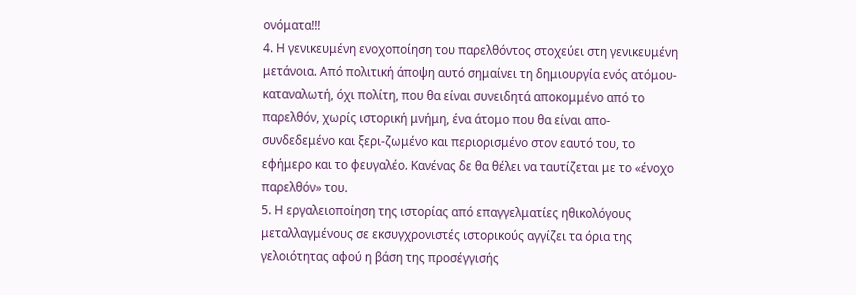ονόματα!!!
4. Η γενικευμένη ενοχοποίηση του παρελθόντος στοχεύει στη γενικευμένη μετάνοια. Από πολιτική άποψη αυτό σημαίνει τη δημιουργία ενός ατόμου-καταναλωτή, όχι πολίτη, που θα είναι συνειδητά αποκομμένο από το παρελθόν, χωρίς ιστορική μνήμη, ένα άτομο που θα είναι απο-συνδεδεμένο και ξερι-ζωμένο και περιορισμένο στον εαυτό του, το εφήμερο και το φευγαλέο. Κανένας δε θα θέλει να ταυτίζεται με το «ένοχο παρελθόν» του.
5. Η εργαλειοποίηση της ιστορίας από επαγγελματίες ηθικολόγους μεταλλαγμένους σε εκσυγχρονιστές ιστορικούς αγγίζει τα όρια της γελοιότητας αφού η βάση της προσέγγισής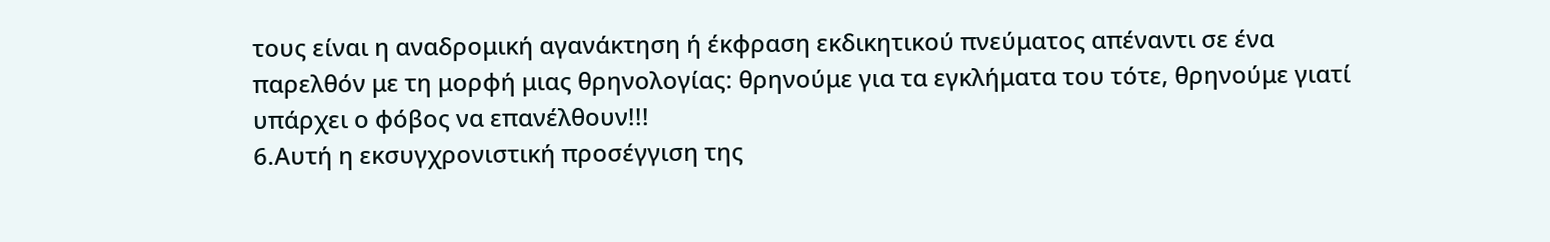τους είναι η αναδρομική αγανάκτηση ή έκφραση εκδικητικού πνεύματος απέναντι σε ένα παρελθόν με τη μορφή μιας θρηνολογίας: θρηνούμε για τα εγκλήματα του τότε, θρηνούμε γιατί υπάρχει ο φόβος να επανέλθουν!!!
6.Αυτή η εκσυγχρονιστική προσέγγιση της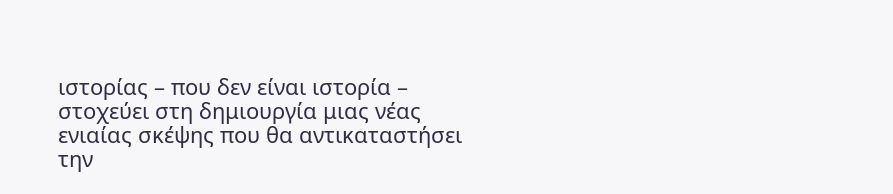ιστορίας – που δεν είναι ιστορία – στοχεύει στη δημιουργία μιας νέας ενιαίας σκέψης που θα αντικαταστήσει την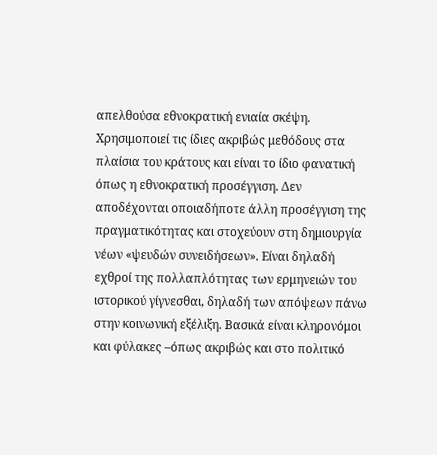απελθούσα εθνοκρατική ενιαία σκέψη. Χρησιμοποιεί τις ίδιες ακριβώς μεθόδους στα πλαίσια του κράτους και είναι το ίδιο φανατική όπως η εθνοκρατική προσέγγιση. Δεν αποδέχονται οποιαδήποτε άλλη προσέγγιση της πραγματικότητας και στοχεύουν στη δημιουργία νέων «ψευδών συνειδήσεων». Είναι δηλαδή εχθροί της πολλαπλότητας των ερμηνειών του ιστορικού γίγνεσθαι, δηλαδή των απόψεων πάνω στην κοινωνική εξέλιξη. Βασικά είναι κληρονόμοι και φύλακες –όπως ακριβώς και στο πολιτικό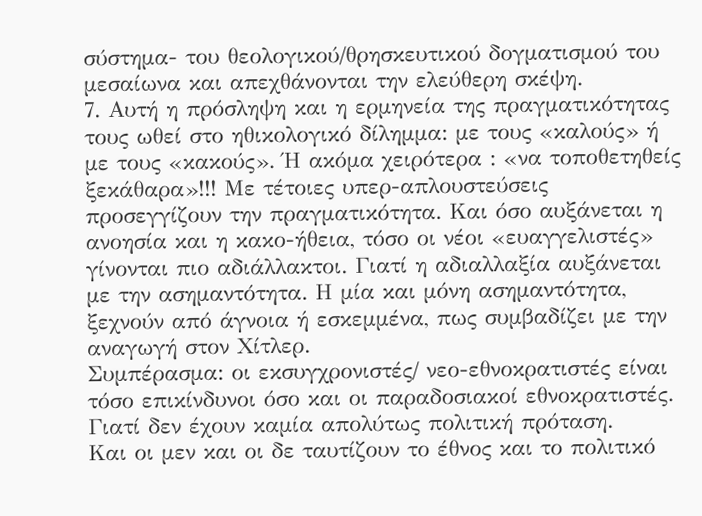σύστημα- του θεολογικού/θρησκευτικού δογματισμού του μεσαίωνα και απεχθάνονται την ελεύθερη σκέψη.
7. Αυτή η πρόσληψη και η ερμηνεία της πραγματικότητας τους ωθεί στο ηθικολογικό δίλημμα: με τους «καλούς» ή με τους «κακούς». Ή ακόμα χειρότερα : «να τοποθετηθείς ξεκάθαρα»!!! Με τέτοιες υπερ-απλουστεύσεις προσεγγίζουν την πραγματικότητα. Και όσο αυξάνεται η ανοησία και η κακο-ήθεια, τόσο οι νέοι «ευαγγελιστές» γίνονται πιο αδιάλλακτοι. Γιατί η αδιαλλαξία αυξάνεται με την ασημαντότητα. Η μία και μόνη ασημαντότητα, ξεχνούν από άγνοια ή εσκεμμένα, πως συμβαδίζει με την αναγωγή στον Χίτλερ.
Συμπέρασμα: οι εκσυγχρονιστές/ νεο-εθνοκρατιστές είναι τόσο επικίνδυνοι όσο και οι παραδοσιακοί εθνοκρατιστές. Γιατί δεν έχουν καμία απολύτως πολιτική πρόταση.
Και οι μεν και οι δε ταυτίζουν το έθνος και το πολιτικό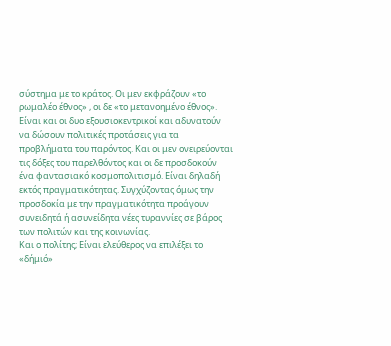σύστημα με το κράτος. Οι μεν εκφράζουν «το ρωμαλέο έθνος» , οι δε «το μετανοημένο έθνος». Είναι και οι δυο εξουσιοκεντρικοί και αδυνατούν να δώσουν πολιτικές προτάσεις για τα προβλήματα του παρόντος. Και οι μεν ονειρεύονται τις δόξες του παρελθόντος και οι δε προσδοκούν ένα φαντασιακό κοσμοπολιτισμό. Είναι δηλαδή εκτός πραγματικότητας. Συγχύζοντας όμως την προσδοκία με την πραγματικότητα προάγουν συνειδητά ή ασυνείδητα νέες τυραννίες σε βάρος των πολιτών και της κοινωνίας.
Και ο πολίτης; Είναι ελεύθερος να επιλέξει το «δήμιό»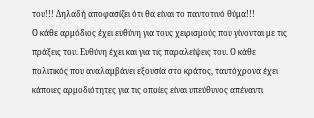του!!! Δηλαδή αποφασίζει ότι θα είναι το παντοτινό θύμα!!!
Ο κάθε αρμόδιος έχει ευθύνη για τους χειρισμούς που γίνονται με τις πράξεις του. Ευθύνη έχει και για τις παραλείψεις του. Ο κάθε πολιτικός που αναλαμβάνει εξουσία στο κράτος, ταυτόχρονα έχει κάποιες αρμοδιότητες για τις οποίες είναι υπεύθυνος απέναντι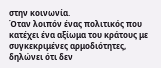στην κοινωνία.
Όταν λοιπόν ένας πολιτικός που κατέχει ένα αξίωμα του κράτους με συγκεκριμένες αρμοδιότητες, δηλώνει ότι δεν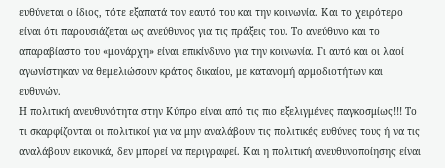ευθύνεται ο ίδιος, τότε εξαπατά τον εαυτό του και την κοινωνία. Και το χειρότερο είναι ότι παρουσιάζεται ως ανεύθυνος για τις πράξεις του. Το ανεύθυνο και το απαραβίαστο του «μονάρχη» είναι επικίνδυνο για την κοινωνία. Γι αυτό και οι λαοί αγωνίστηκαν να θεμελιώσουν κράτος δικαίου, με κατανομή αρμοδιοτήτων και ευθυνών.
Η πολιτική ανευθυνότητα στην Κύπρο είναι από τις πιο εξελιγμένες παγκοσμίως!!! Το τι σκαρφίζονται οι πολιτικοί για να μην αναλάβουν τις πολιτικές ευθύνες τους ή να τις αναλάβουν εικονικά, δεν μπορεί να περιγραφεί. Και η πολιτική ανευθυνοποίησης είναι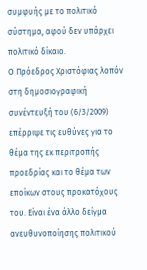συμφυής με το πολιτικό σύστημα, αφού δεν υπάρχει πολιτικό δίκαιο.
Ο Πρόεδρος Χριστόφιας λοπόν στη δημοσιογραφική συνέντευξή του (6/3/2009) επέρριψε τις ευθύνες για το θέμα της εκ περιτροπής προεδρίας και το θέμα των εποίκων στους προκατόχους του. Είναι ένα άλλο δείγμα ανευθυνοποίησης πολιτικού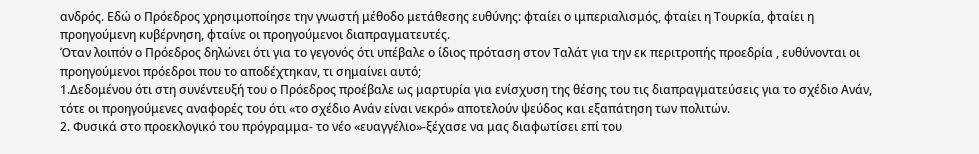ανδρός. Εδώ ο Πρόεδρος χρησιμοποίησε την γνωστή μέθοδο μετάθεσης ευθύνης: φταίει ο ιμπεριαλισμός, φταίει η Τουρκία, φταίει η προηγούμενη κυβέρνηση, φταίνε οι προηγούμενοι διαπραγματευτές.
Όταν λοιπόν ο Πρόεδρος δηλώνει ότι για το γεγονός ότι υπέβαλε ο ίδιος πρόταση στον Ταλάτ για την εκ περιτροπής προεδρία , ευθύνονται οι προηγούμενοι πρόεδροι που το αποδέχτηκαν, τι σημαίνει αυτό;
1.Δεδομένου ότι στη συνέντευξή του ο Πρόεδρος προέβαλε ως μαρτυρία για ενίσχυση της θέσης του τις διαπραγματεύσεις για το σχέδιο Ανάν, τότε οι προηγούμενες αναφορές του ότι «το σχέδιο Ανάν είναι νεκρό» αποτελούν ψεύδος και εξαπάτηση των πολιτών.
2. Φυσικά στο προεκλογικό του πρόγραμμα- το νέο «ευαγγέλιο»-ξέχασε να μας διαφωτίσει επί του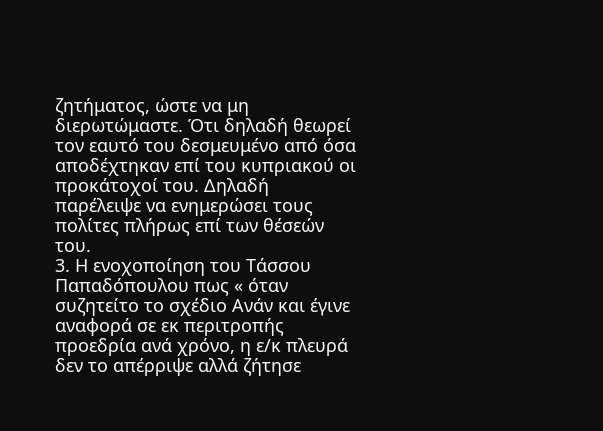ζητήματος, ώστε να μη διερωτώμαστε. Ότι δηλαδή θεωρεί τον εαυτό του δεσμευμένο από όσα αποδέχτηκαν επί του κυπριακού οι προκάτοχοί του. Δηλαδή παρέλειψε να ενημερώσει τους πολίτες πλήρως επί των θέσεών του.
3. Η ενοχοποίηση του Τάσσου Παπαδόπουλου πως « όταν συζητείτο το σχέδιο Ανάν και έγινε αναφορά σε εκ περιτροπής προεδρία ανά χρόνο, η ε/κ πλευρά δεν το απέρριψε αλλά ζήτησε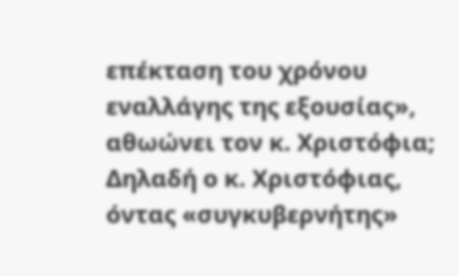επέκταση του χρόνου εναλλάγης της εξουσίας», αθωώνει τον κ. Χριστόφια; Δηλαδή ο κ. Χριστόφιας, όντας «συγκυβερνήτης»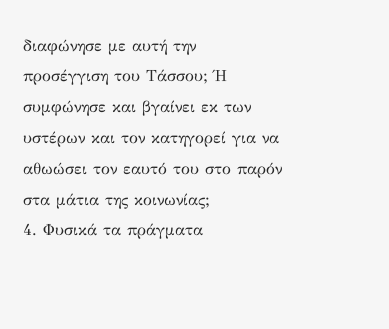διαφώνησε με αυτή την προσέγγιση του Τάσσου; Ή συμφώνησε και βγαίνει εκ των υστέρων και τον κατηγορεί για να αθωώσει τον εαυτό του στο παρόν στα μάτια της κοινωνίας;
4. Φυσικά τα πράγματα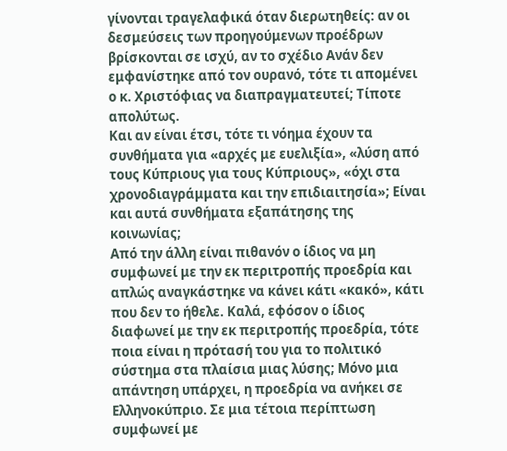γίνονται τραγελαφικά όταν διερωτηθείς: αν οι δεσμεύσεις των προηγούμενων προέδρων βρίσκονται σε ισχύ, αν το σχέδιο Ανάν δεν εμφανίστηκε από τον ουρανό, τότε τι απομένει ο κ. Χριστόφιας να διαπραγματευτεί; Τίποτε απολύτως.
Και αν είναι έτσι, τότε τι νόημα έχουν τα συνθήματα για «αρχές με ευελιξία», «λύση από τους Κύπριους για τους Κύπριους», «όχι στα χρονοδιαγράμματα και την επιδιαιτησία»; Είναι και αυτά συνθήματα εξαπάτησης της κοινωνίας;
Από την άλλη είναι πιθανόν ο ίδιος να μη συμφωνεί με την εκ περιτροπής προεδρία και απλώς αναγκάστηκε να κάνει κάτι «κακό», κάτι που δεν το ήθελε. Καλά, εφόσον ο ίδιος διαφωνεί με την εκ περιτροπής προεδρία, τότε ποια είναι η πρότασή του για το πολιτικό σύστημα στα πλαίσια μιας λύσης; Μόνο μια απάντηση υπάρχει, η προεδρία να ανήκει σε Ελληνοκύπριο. Σε μια τέτοια περίπτωση συμφωνεί με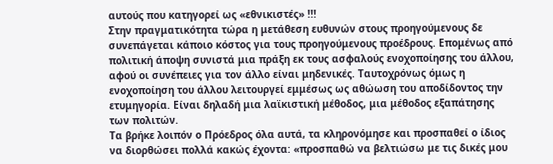αυτούς που κατηγορεί ως «εθνικιστές» !!!
Στην πραγματικότητα τώρα η μετάθεση ευθυνών στους προηγούμενους δε συνεπάγεται κάποιο κόστος για τους προηγούμενους προέδρους. Επομένως από πολιτική άποψη συνιστά μια πράξη εκ τους ασφαλούς ενοχοποίησης του άλλου, αφού οι συνέπειες για τον άλλο είναι μηδενικές. Ταυτοχρόνως όμως η ενοχοποίηση του άλλου λειτουργεί εμμέσως ως αθώωση του αποδίδοντος την ετυμηγορία. Είναι δηλαδή μια λαϊκιστική μέθοδος, μια μέθοδος εξαπάτησης των πολιτών.
Τα βρήκε λοιπόν ο Πρόεδρος όλα αυτά, τα κληρονόμησε και προσπαθεί ο ίδιος να διορθώσει πολλά κακώς έχοντα: «προσπαθώ να βελτιώσω με τις δικές μου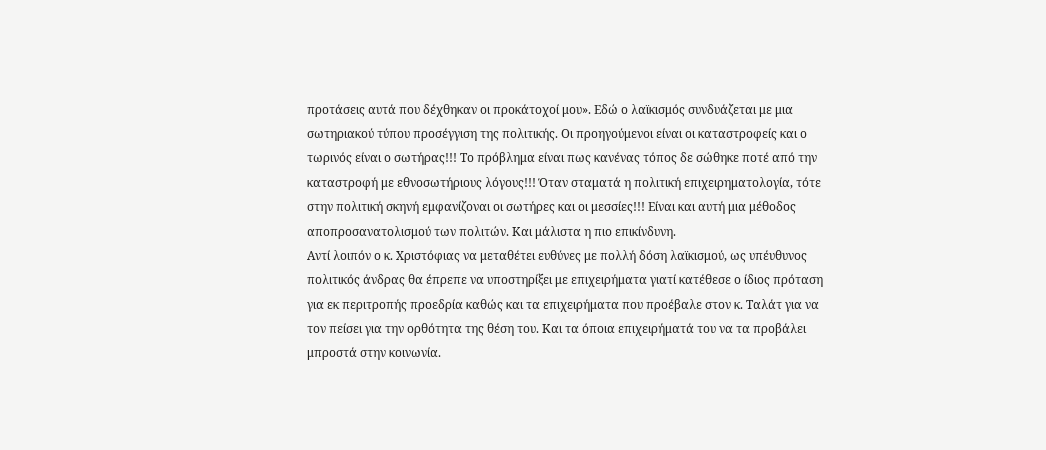προτάσεις αυτά που δέχθηκαν οι προκάτοχοί μου». Εδώ ο λαϊκισμός συνδυάζεται με μια σωτηριακού τύπου προσέγγιση της πολιτικής. Οι προηγούμενοι είναι οι καταστροφείς και ο τωρινός είναι ο σωτήρας!!! Το πρόβλημα είναι πως κανένας τόπος δε σώθηκε ποτέ από την καταστροφή με εθνοσωτήριους λόγους!!! Όταν σταματά η πολιτική επιχειρηματολογία, τότε στην πολιτική σκηνή εμφανίζοναι οι σωτήρες και οι μεσσίες!!! Είναι και αυτή μια μέθοδος αποπροσανατολισμού των πολιτών. Και μάλιστα η πιο επικίνδυνη.
Αντί λοιπόν ο κ. Χριστόφιας να μεταθέτει ευθύνες με πολλή δόση λαϊκισμού, ως υπέυθυνος πολιτικός άνδρας θα έπρεπε να υποστηρίξει με επιχειρήματα γιατί κατέθεσε ο ίδιος πρόταση για εκ περιτροπής προεδρία καθώς και τα επιχειρήματα που προέβαλε στον κ. Ταλάτ για να τον πείσει για την ορθότητα της θέση του. Και τα όποια επιχειρήματά του να τα προβάλει μπροστά στην κοινωνία.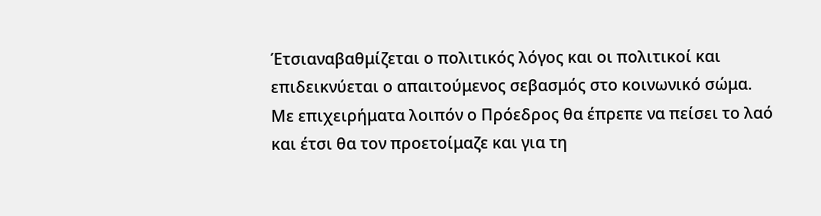Έτσιαναβαθμίζεται ο πολιτικός λόγος και οι πολιτικοί και επιδεικνύεται ο απαιτούμενος σεβασμός στο κοινωνικό σώμα.
Με επιχειρήματα λοιπόν ο Πρόεδρος θα έπρεπε να πείσει το λαό και έτσι θα τον προετοίμαζε και για τη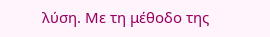λύση. Με τη μέθοδο της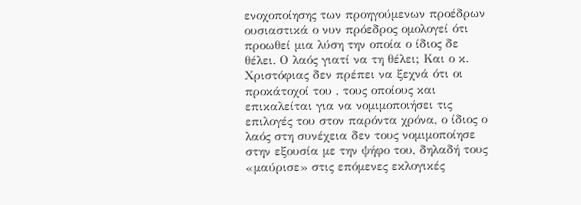ενοχοποίησης των προηγούμενων προέδρων ουσιαστικά ο νυν πρόεδρος ομολογεί ότι προωθεί μια λύση την οποία ο ίδιος δε θέλει. Ο λαός γιατί να τη θέλει; Και ο κ. Χριστόφιας δεν πρέπει να ξεχνά ότι οι προκάτοχοί του , τους οποίους και επικαλείται για να νομιμοποιήσει τις επιλογές του στον παρόντα χρόνα, ο ίδιος ο λαός στη συνέχεια δεν τους νομιμοποίησε στην εξουσία με την ψήφο του, δηλαδή τους «μαύρισε» στις επόμενες εκλογικές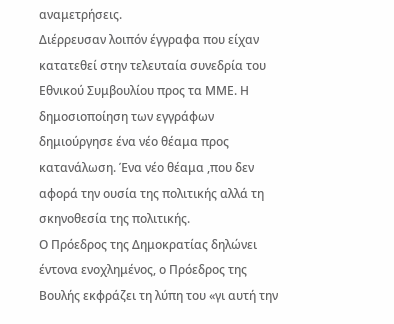αναμετρήσεις.
Διέρρευσαν λοιπόν έγγραφα που είχαν κατατεθεί στην τελευταία συνεδρία του Εθνικού Συμβουλίου προς τα ΜΜΕ. Η δημοσιοποίηση των εγγράφων δημιούργησε ένα νέο θέαμα προς κατανάλωση. Ένα νέο θέαμα ,που δεν αφορά την ουσία της πολιτικής αλλά τη σκηνοθεσία της πολιτικής.
Ο Πρόεδρος της Δημοκρατίας δηλώνει έντονα ενοχλημένος, ο Πρόεδρος της Βουλής εκφράζει τη λύπη του «γι αυτή την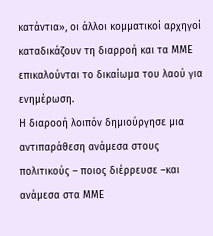κατάντια», οι άλλοι κομματικοί αρχηγοί καταδικάζουν τη διαρροή και τα ΜΜΕ επικαλούνται το δικαίωμα του λαού για ενημέρωση.
Η διαροοή λοιπόν δημιούργησε μια αντιπαράθεση ανάμεσα στους πολιτικούς – ποιος διέρρευσε –και ανάμεσα στα ΜΜΕ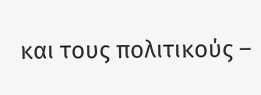και τους πολιτικούς –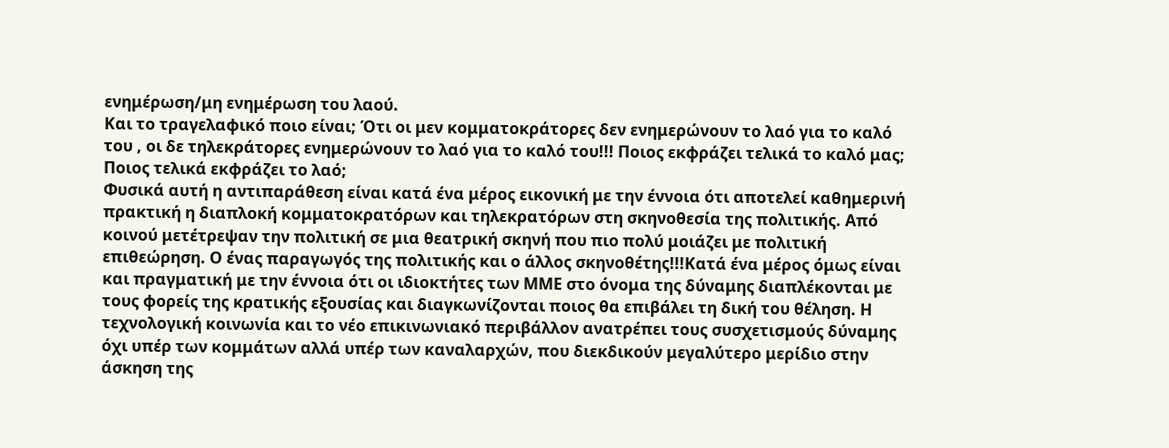ενημέρωση/μη ενημέρωση του λαού.
Και το τραγελαφικό ποιο είναι; Ότι οι μεν κομματοκράτορες δεν ενημερώνουν το λαό για το καλό του , οι δε τηλεκράτορες ενημερώνουν το λαό για το καλό του!!! Ποιος εκφράζει τελικά το καλό μας; Ποιος τελικά εκφράζει το λαό;
Φυσικά αυτή η αντιπαράθεση είναι κατά ένα μέρος εικονική με την έννοια ότι αποτελεί καθημερινή πρακτική η διαπλοκή κομματοκρατόρων και τηλεκρατόρων στη σκηνοθεσία της πολιτικής. Από κοινού μετέτρεψαν την πολιτική σε μια θεατρική σκηνή που πιο πολύ μοιάζει με πολιτική επιθεώρηση. Ο ένας παραγωγός της πολιτικής και ο άλλος σκηνοθέτης!!!Κατά ένα μέρος όμως είναι και πραγματική με την έννοια ότι οι ιδιοκτήτες των ΜΜΕ στο όνομα της δύναμης διαπλέκονται με τους φορείς της κρατικής εξουσίας και διαγκωνίζονται ποιος θα επιβάλει τη δική του θέληση. Η τεχνολογική κοινωνία και το νέο επικινωνιακό περιβάλλον ανατρέπει τους συσχετισμούς δύναμης όχι υπέρ των κομμάτων αλλά υπέρ των καναλαρχών, που διεκδικούν μεγαλύτερο μερίδιο στην άσκηση της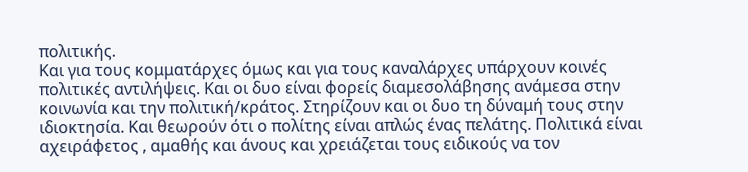πολιτικής.
Και για τους κομματάρχες όμως και για τους καναλάρχες υπάρχουν κοινές πολιτικές αντιλήψεις. Και οι δυο είναι φορείς διαμεσολάβησης ανάμεσα στην κοινωνία και την πολιτική/κράτος. Στηρίζουν και οι δυο τη δύναμή τους στην ιδιοκτησία. Και θεωρούν ότι ο πολίτης είναι απλώς ένας πελάτης. Πολιτικά είναι αχειράφετος , αμαθής και άνους και χρειάζεται τους ειδικούς να τον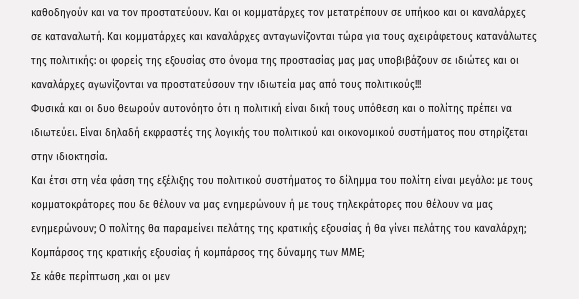καθοδηγούν και να τον προστατεύουν. Και οι κομματάρχες τον μετατρέπουν σε υπήκοο και οι καναλάρχες σε καταναλωτή. Και κομματάρχες και καναλάρχες ανταγωνίζονται τώρα για τους αχειράφετους κατανάλωτες της πολιτικής: οι φορείς της εξουσίας στο όνομα της προστασίας μας μας υποβιβάζουν σε ιδιώτες και οι καναλάρχες αγωνίζονται να προστατεύσουν την ιδιωτεία μας από τους πολιτικούς!!!
Φυσικά και οι δυο θεωρούν αυτονόητο ότι η πολιτική είναι δική τους υπόθεση και ο πολίτης πρέπει να ιδιωτεύει. Είναι δηλαδή εκφραστές της λογικής του πολιτικού και οικονομικού συστήματος που στηρίζεται στην ιδιοκτησία.
Και έτσι στη νέα φάση της εξέλιξης του πολιτικού συστήματος το δίλημμα του πολίτη είναι μεγάλο: με τους κομματοκράτορες που δε θέλουν να μας ενημερώνουν ή με τους τηλεκράτορες που θέλουν να μας ενημερώνουν; Ο πολίτης θα παραμείνει πελάτης της κρατικής εξουσίας ή θα γίνει πελάτης του καναλάρχη; Κομπάρσος της κρατικής εξουσίας ή κομπάρσος της δύναμης των ΜΜΕ;
Σε κάθε περίπτωση ,και οι μεν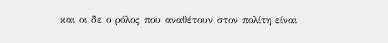και οι δε ο ρόλος που αναθέτουν στον πολίτη είναι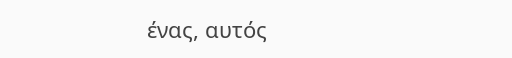ένας, αυτός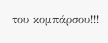του κομπάρσου!!!